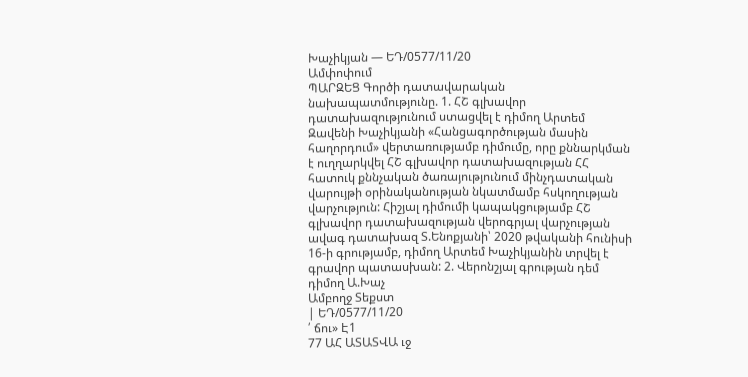Խաչիկյան — ԵԴ/0577/11/20
Ամփոփում
ՊԱՐԶԵՑ Գործի դատավարական նախապատմությունը. 1. ՀՇ գլխավոր դատախազությունում ստացվել է դիմող Արտեմ Զավենի Խաչիկյանի «Հանցագործության մասին հաղորդում» վերտառությամբ դիմումը, որը քննարկման է ուղղարկվել ՀՇ գլխավոր դատախազության ՀՀ հատուկ քննչական ծառայությունում մինչդատական վարույթի օրինականության նկատմամբ հսկողության վարչություն: Հիշյալ դիմումի կապակցությամբ ՀՇ գլխավոր դատախազության վերոգրյալ վարչության ավագ դատախազ Տ.Ենոքյանի՝ 2020 թվականի հունիսի 16-ի գրությամբ, դիմող Արտեմ Խաչիկյանին տրվել է գրավոր պատասխան: 2. Վերոնշյալ գրության դեմ դիմող Ա.Խաչ
Ամբողջ Տեքստ
| ԵԴ/0577/11/20
՛ ճու» Է1
77 ԱՀ ԱՏԱՏՎԱ ւջ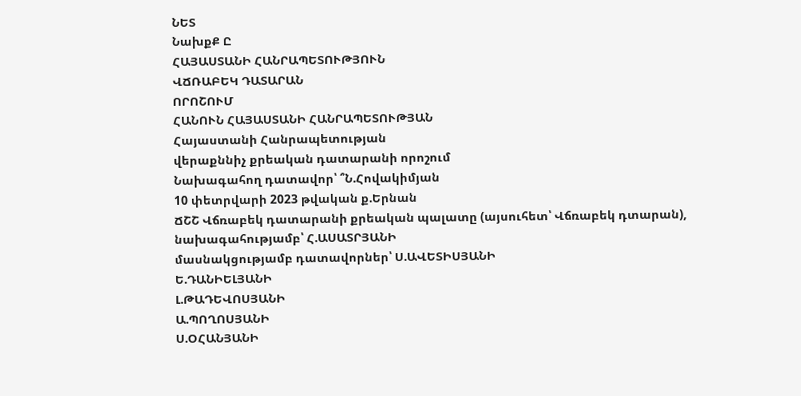ՆԵՏ
ՆախքՔ Ը
ՀԱՅԱՍՏԱՆԻ ՀԱՆՐԱՊԵՏՈՒԹՅՈՒՆ
ՎՃՌԱԲԵԿ ԴԱՏԱՐԱՆ
ՈՐՈՇՈՒՄ
ՀԱՆՈՒՆ ՀԱՅԱՍՏԱՆԻ ՀԱՆՐԱՊԵՏՈՒԹՅԱՆ
Հայաստանի Հանրապետության
վերաքննիչ քրեական դատարանի որոշում
Նախագահող դատավոր՝ ՞Ն.Հովակիմյան
10 փետրվարի 2023 թվական ք.Երնան
ՃՇՇ Վճռաբեկ դատարանի քրեական պալատը (այսուհետ՝ Վճռաբեկ դտարան), նախագահությամբ՝ Հ.ԱՍԱՏՐՅԱՆԻ
մասնակցությամբ դատավորներ՝ Ս.ԱՎԵՏԻՍՅԱՆԻ
Ե.ԴԱՆԻԵԼՅԱՆԻ
Լ.ԹԱԴԵՎՈՍՅԱՆԻ
Ա.ՊՈՂՈՍՅԱՆԻ
Ս.ՕՀԱՆՅԱՆԻ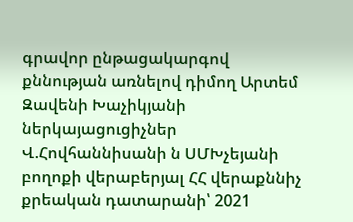գրավոր ընթացակարգով քննության առնելով դիմող Արտեմ Զավենի Խաչիկյանի ներկայացուցիչներ Վ.Հովհաննիսանի ն ՍՄԽչեյանի բողոքի վերաբերյալ ՀՀ վերաքննիչ քրեական դատարանի՝ 2021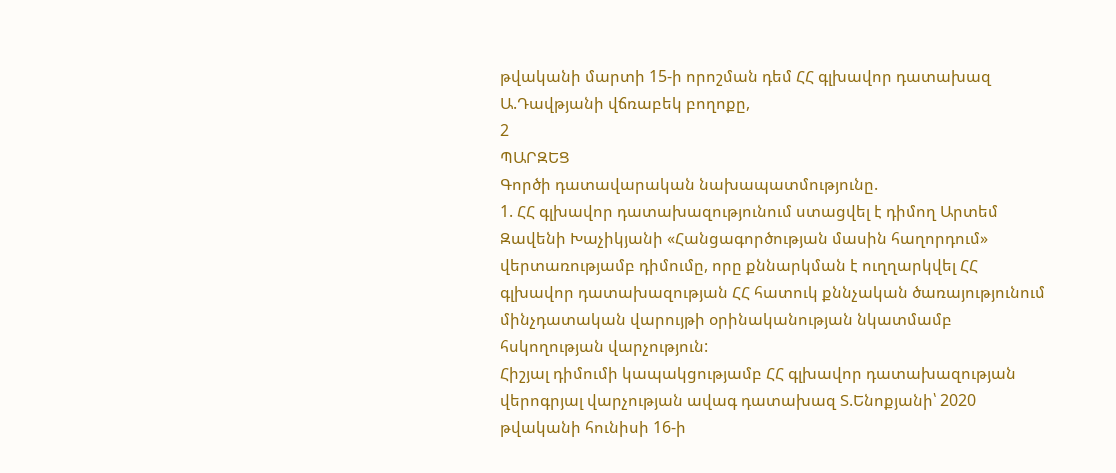թվականի մարտի 15-ի որոշման դեմ ՀՀ գլխավոր դատախազ Ա.Դավթյանի վճռաբեկ բողոքը,
2
ՊԱՐԶԵՑ
Գործի դատավարական նախապատմությունը.
1. ՀՀ գլխավոր դատախազությունում ստացվել է դիմող Արտեմ Զավենի Խաչիկյանի «Հանցագործության մասին հաղորդում» վերտառությամբ դիմումը, որը քննարկման է ուղղարկվել ՀՀ գլխավոր դատախազության ՀՀ հատուկ քննչական ծառայությունում մինչդատական վարույթի օրինականության նկատմամբ հսկողության վարչություն:
Հիշյալ դիմումի կապակցությամբ ՀՀ գլխավոր դատախազության վերոգրյալ վարչության ավագ դատախազ Տ.Ենոքյանի՝ 2020 թվականի հունիսի 16-ի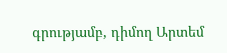գրությամբ, դիմող Արտեմ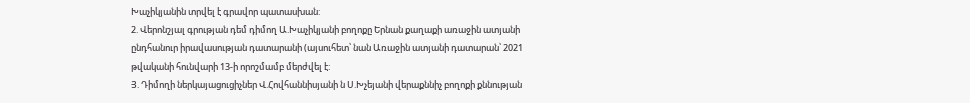Խաչիկյանին տրվել է գրավոր պատասխան:
2. Վերոնշյալ գրության դեմ դիմող Ա.Խաչիկյանի բողոքը Երնան քաղաքի առաջին ատյանի ընդհանուր իրավասության դատարանի (այսուհետ՝ նան Առաջին ատյանի դատարան՝ 2021 թվականի հունվարի 13-ի որոշմամբ մերժվել է:
Յ. Դիմողի ներկայացուցիչներ Վ.Հովհաննիսյանի ն Ս.Խչեյանի վերաքննիչ բողոքի քննության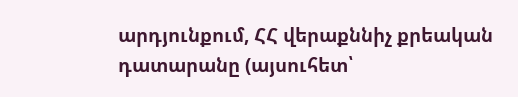արդյունքում, ՀՀ վերաքննիչ քրեական դատարանը (այսուհետ՝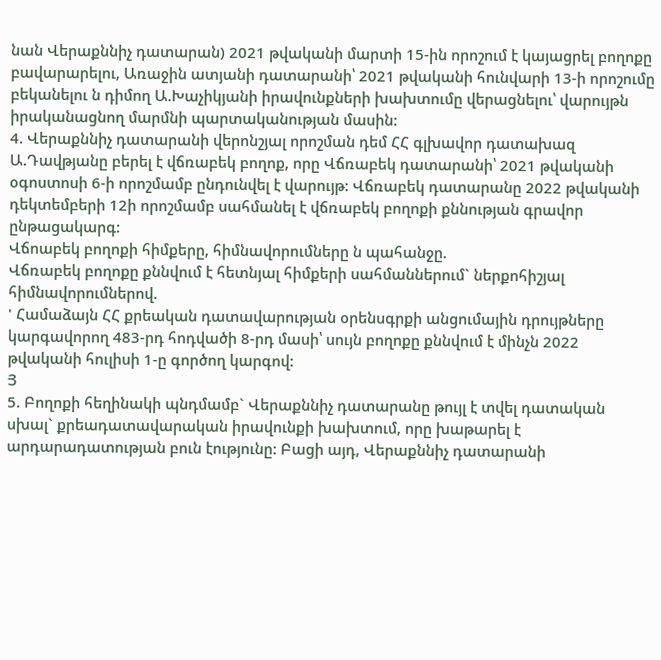նան Վերաքննիչ դատարան) 2021 թվականի մարտի 15-ին որոշում է կայացրել բողոքը բավարարելու, Առաջին ատյանի դատարանի՝ 2021 թվականի հունվարի 13-ի որոշումը բեկանելու ն դիմող Ա.Խաչիկյանի իրավունքների խախտումը վերացնելու՝ վարույթն իրականացնող մարմնի պարտականության մասին:
4. Վերաքննիչ դատարանի վերոնշյալ որոշման դեմ ՀՀ գլխավոր դատախազ Ա.Դավթյանը բերել է վճռաբեկ բողոք, որը Վճռաբեկ դատարանի՝ 2021 թվականի օգոստոսի 6-ի որոշմամբ ընդունվել է վարույթ: Վճռաբեկ դատարանը 2022 թվականի դեկտեմբերի 12ի որոշմամբ սահմանել է վճռաբեկ բողոքի քննության գրավոր ընթացակարգ:
Վճոաբեկ բողոքի հիմքերը, հիմնավորումները ն պահանջը.
Վճռաբեկ բողոքը քննվում է հետնյալ հիմքերի սահմաններում` ներքոհիշյալ հիմնավորումներով.
' Համաձայն ՀՀ քրեական դատավարության օրենսգրքի անցումային դրույթները կարգավորող 483-րդ հոդվածի 8-րդ մասի՝ սույն բողոքը քննվում է մինչն 2022 թվականի հուլիսի 1-ը գործող կարգով:
Յ
5. Բողոքի հեղինակի պնդմամբ` Վերաքննիչ դատարանը թույլ է տվել դատական սխալ` քրեադատավարական իրավունքի խախտում, որը խաթարել է արդարադատության բուն էությունը: Բացի այդ, Վերաքննիչ դատարանի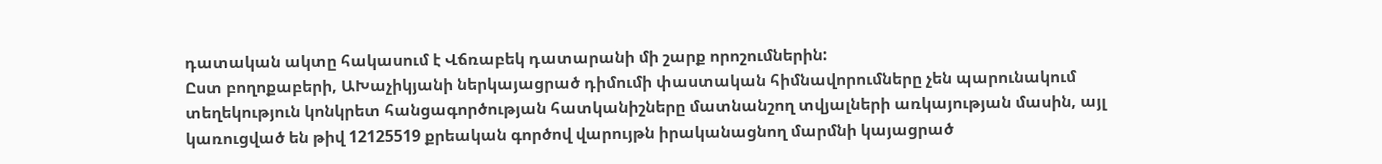դատական ակտը հակասում է Վճռաբեկ դատարանի մի շարք որոշումներին:
Ըստ բողոքաբերի, ԱԽաչիկյանի ներկայացրած դիմումի փաստական հիմնավորումները չեն պարունակում տեղեկություն կոնկրետ հանցագործության հատկանիշները մատնանշող տվյալների առկայության մասին, այլ կառուցված են թիվ 12125519 քրեական գործով վարույթն իրականացնող մարմնի կայացրած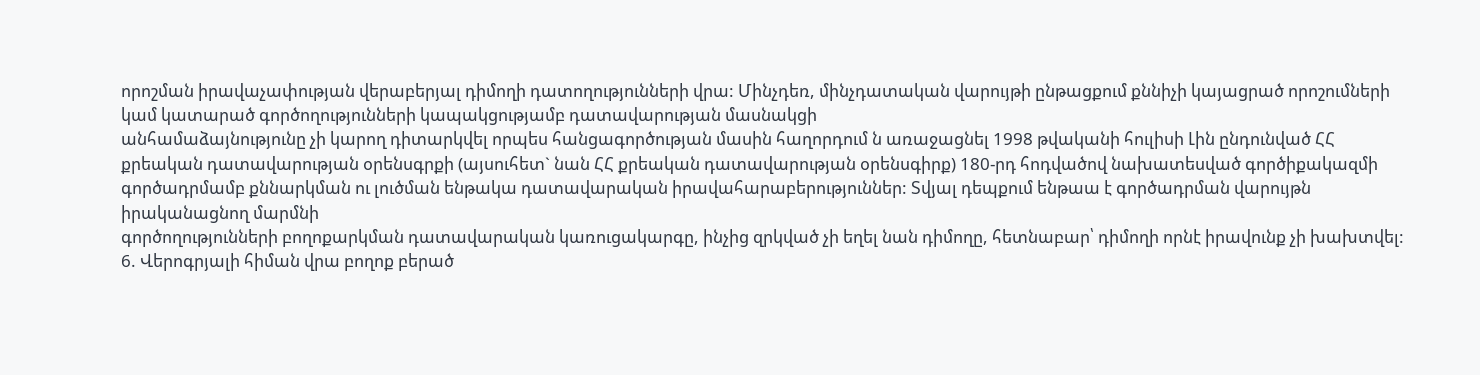որոշման իրավաչափության վերաբերյալ դիմողի դատողությունների վրա: Մինչդեռ, մինչդատական վարույթի ընթացքում քննիչի կայացրած որոշումների կամ կատարած գործողությունների կապակցությամբ դատավարության մասնակցի
անհամաձայնությունը չի կարող դիտարկվել որպես հանցագործության մասին հաղորդում ն առաջացնել 1998 թվականի հուլիսի Լին ընդունված ՀՀ քրեական դատավարության օրենսգրքի (այսուհետ` նան ՀՀ քրեական դատավարության օրենսգիրք) 180-րդ հոդվածով նախատեսված գործիքակազմի գործադրմամբ քննարկման ու լուծման ենթակա դատավարական իրավահարաբերություններ: Տվյալ դեպքում ենթաա է գործադրման վարույթն իրականացնող մարմնի
գործողությունների բողոքարկման դատավարական կառուցակարգը, ինչից զրկված չի եղել նան դիմողը, հետնաբար՝ դիմողի որնէ իրավունք չի խախտվել:
6. Վերոգրյալի հիման վրա բողոք բերած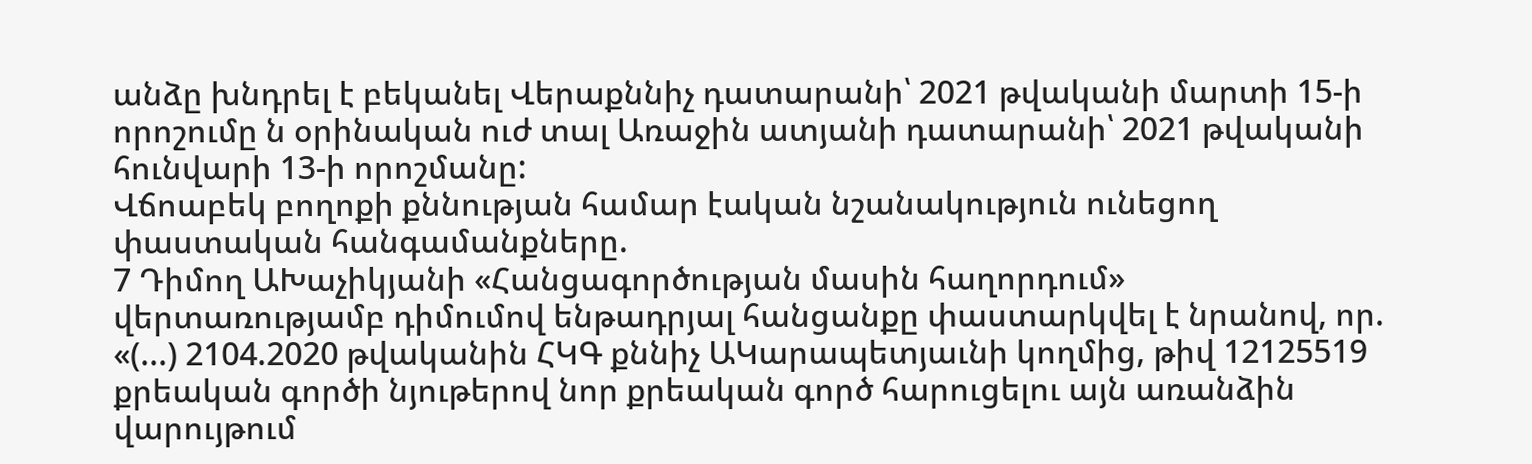անձը խնդրել է բեկանել Վերաքննիչ դատարանի՝ 2021 թվականի մարտի 15-ի որոշումը ն օրինական ուժ տալ Առաջին ատյանի դատարանի՝ 2021 թվականի հունվարի 13-ի որոշմանը:
Վճոաբեկ բողոքի քննության համար էական նշանակություն ունեցող փաստական հանգամանքները.
7 Դիմող ԱԽաչիկյանի «Հանցագործության մասին հաղորդում»
վերտառությամբ դիմումով ենթադրյալ հանցանքը փաստարկվել է նրանով, որ. «(...) 2104.2020 թվականին ՀԿԳ քննիչ ԱԿարապետյաւնի կողմից, թիվ 12125519 քրեական գործի նյութերով նոր քրեական գործ հարուցելու այն առանձին վարույթում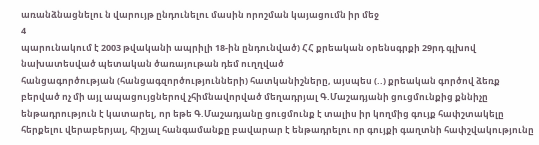առանձնացնելու ն վարույթ ընդունելու մասին որոշման կայացումն իր մեջ
4
պարունակում է 2003 թվականի ապրիլի 18-ին ընդունված) ՀՀ քրեական օրենսգրքի 29րդ գլխով նախատեսված պետական ծառայութան դեմ ուղղված
հանցագործության (հանցագզործությունների) հատկանիշները, այսպես (..) քրեական գործով ձեռք բերված ոչ մի այլ ապացույցներով չհիմնավորված մեղադրյալ Գ.Մաշադյանի ցուցմունքից քննիչը ենթադրություն է կատարել, որ եթե Գ.Մաշադյանը ցուցմունք է տալիս իր կողմից գույք հափշտակելը հերքելու վերաբերյալ, հիշյալ հանգամանքը բավարար է ենթադրելու որ գույքի գաղտնի հափշվակությունը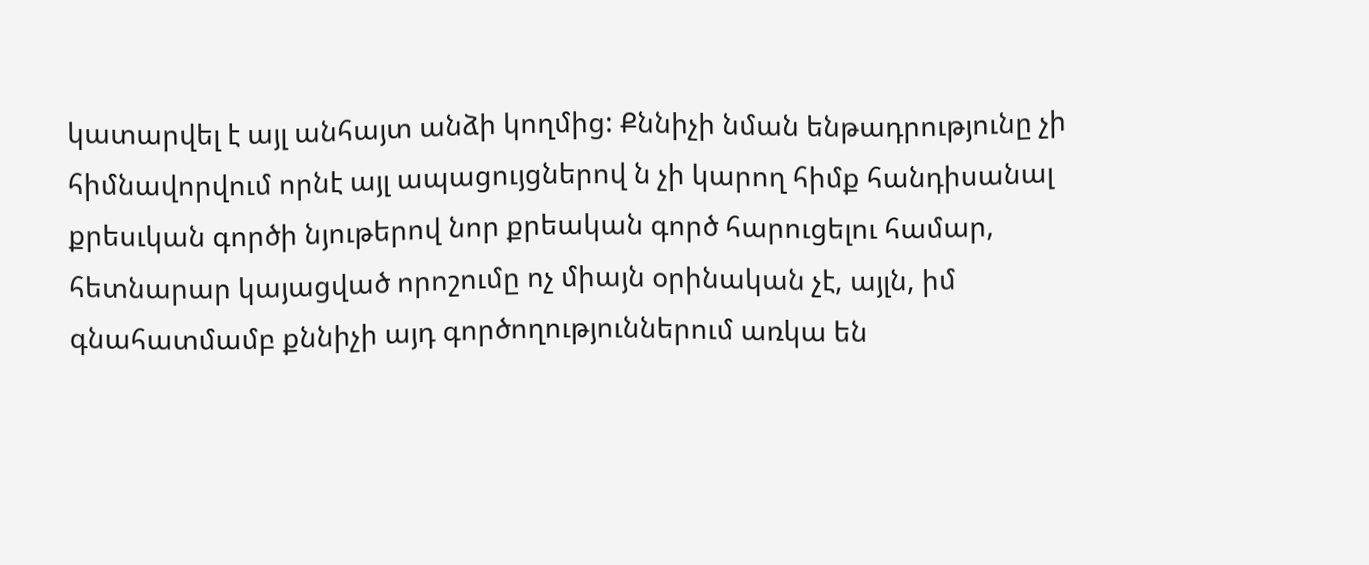կատարվել է այլ անհայտ անձի կողմից: Քննիչի նման ենթադրությունը չի հիմնավորվում որնէ այլ ապացույցներով ն չի կարող հիմք հանդիսանալ քրեսւկան գործի նյութերով նոր քրեական գործ հարուցելու համար, հետնարար կայացված որոշումը ոչ միայն օրինական չէ, այլն, իմ գնահատմամբ քննիչի այդ գործողություններում առկա են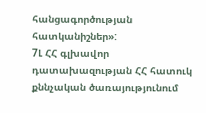հանցագործության հատկանիշներ»:
7Լ ՀՀ գլխավոր դատախազության ՀՀ հատուկ քննչական ծառայությունում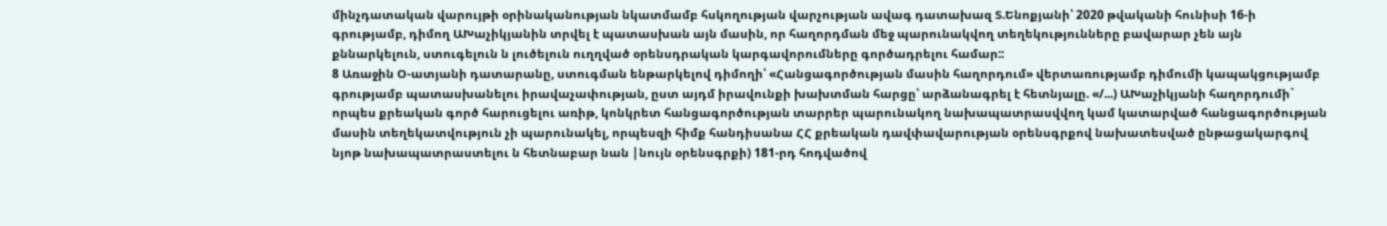մինչդատական վարույթի օրինականության նկատմամբ հսկողության վարչության ավագ դատախազ Տ.Ենոքյանի՝ 2020 թվականի հունիսի 16-ի գրությամբ, դիմող ԱԽաչիկյանին տրվել է պատասխան այն մասին, որ հաղորդման մեջ պարունակվող տեղեկությունները բավարար չեն այն քննարկելուն, ստուգելուն ն լուծելուն ուղղված օրենսդրական կարգավորումները գործադրելու համար::
8 Առաջին Օ-ատյանի դատարանը, ստուգման ենթարկելով դիմողի՝ «Հանցագործության մասին հաղորդում» վերտառությամբ դիմումի կապակցությամբ գրությամբ պատասխանելու իրավաչափության, ըստ այդմ իրավունքի խախտման հարցը՝ արձանագրել է հետնյալը. «/...) ԱԽաչիկյանի հաղորդումի` որպես քրեական գործ հարուցելու առիթ, կոնկրետ հանցագործության տարրեր պարունակող նախապատրասվվող կամ կատարված հանցագործության մասին տեղեկատվություն չի պարունակել, որպեսզի հիմք հանդիսանա ՀՀ քրեական դավփավարության օրենսգրքով նախատեսված ընթացակարգով նյոթ նախապատրաստելու ն հետնաբար նան |նույն օրենսգրքի) 181-րդ հոդվածով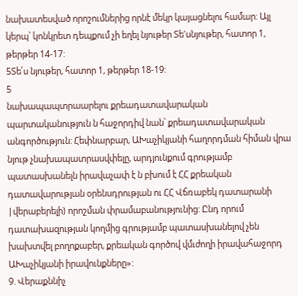նախատեսված որոշումներից որնէ մեկր կայացնելու համար: Այլ կերպ՝ կոնկրետ դեպքում չի եղել նյութեր Տե'սնյութեր, հատոր 1, թերթեր 14-17:
5Տե՛ս նյութեր, հատոր 1, թերթեր 18-19:
5
նախապապտրաարելու քրեադատավարական պարտականություն ն հաջորդիվ նան՝ քրեադատավարական անգործություն: Հեփնարբար, ԱԽաչիկյանի հաղորդման հիման վրա նյութ չնախապատրասվփելը, արդյունքում գրությամբ պատասխանելն իրավաչափ է ն բխում է ՀՀ քրեական դատավարության օրենսդրության ու ՀՀ Վճռաբեկ դատարանի |վերաբերելի) որոշման փրամաբանությունից: Ընդ որում դատախազության կողմից գրությամբ պատասխանելով չեն խախտվել բողոքաբեր, քրեական գործով վմւժողի իրավահաջորդ ԱԽաչիկյանի իրավունքները»:
9. Վերաքննիչ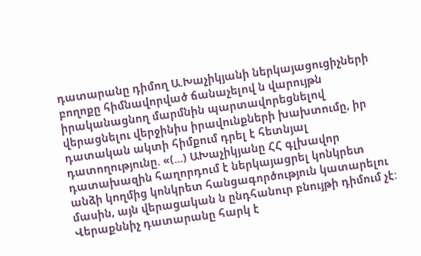դատարանը դիմող Ա.Խաչիկյանի ներկայացուցիչների բողոքը հիմնավորված ճանաչելով ն վարույթն իրականացնող մարմնին պարտավորեցնելով վերացնելու վերջինիս իրավունքների խախտումը, իր դատական ակտի հիմքում դրել է հետնյալ դատողությունը. «(...) ԱԽաչիկյանը ՀՀ գլխավոր դատախազին հաղորդում է ներկայացրել կոնկրետ անձի կողմից կոնկրետ հանցագործություն կատարելու մասին, այն վերացական ն ընդհանուր բնույթի դիմում չէ:
Վերաքննիչ դատարանը հարկ է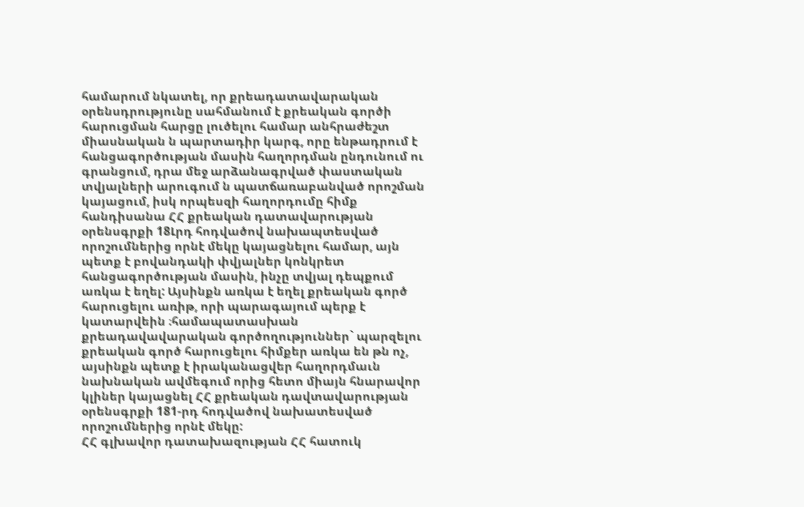համարում նկատել, որ քրեադատավարական օրենսդրությունը սահմանում է քրեական գործի հարուցման հարցը լուծելու համար անհրաժեշտ միասնական ն պարտադիր կարգ, որը ենթադրում է հանցագործության մասին հաղորդման ընդունում ու գրանցում, դրա մեջ արձանագրված փաստական տվյալների արուգում ն պատճառաբանված որոշման կայացում, իսկ որպեսզի հաղորդումը հիմք հանդիսանա ՀՀ քրեական դատավարության օրենսգրքի 18Լրդ հոդվածով նախապտեսված որոշումներից որնէ մեկը կայացնելու համար, այն պետք է բովանդակի փվյալներ կոնկրետ հանցագործության մասին, ինչը տվյալ դեպքում առկա է եղել: Այսինքն առկա է եղել քրեական գործ հարուցելու առիթ, որի պարագայում պերք է կատարվեին ։համապատասխան քրեադավավարական գործողություններ` պարզելու քրեական գործ հարուցելու հիմքեր առկա են թն ոչ, այսինքն պետք է իրականացվեր հաղորդմաւն նախնական ավմեգում որից հետո միայն հնարավոր կլիներ կայացնել ՀՀ քրեական դավտավարության օրենսգրքի 181-րդ հոդվածով նախատեսված որոշումներից որնէ մեկը:
ՀՀ գլխավոր դատախազության ՀՀ հատուկ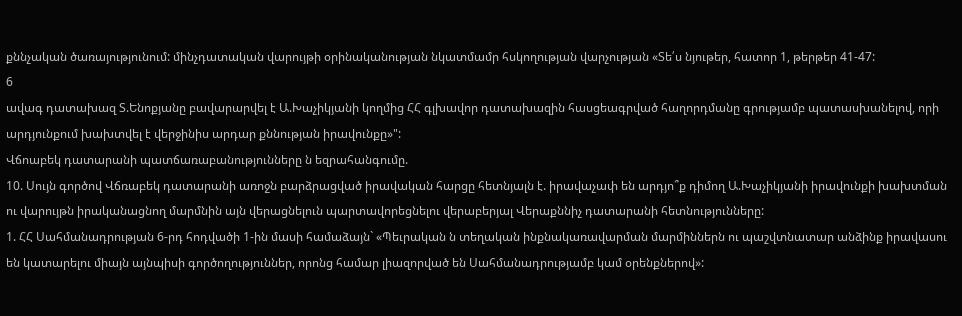քննչական ծառայությունում: մինչդատական վարույթի օրինականության նկատմամր հսկողության վարչության «Տե՛ս նյութեր, հատոր 1, թերթեր 41-47:
6
ավագ դատախազ Տ.Ենոքյանը բավարարվել է Ա.Խաչիկյանի կողմից ՀՀ գլխավոր դատախազին հասցեագրված հաղորդմանը գրությամբ պատասխանելով, որի արդյունքում խախտվել է վերջինիս արդար քննության իրավունքը»":
Վճոաբեկ դատարանի պատճառաբանությունները ն եզրահանգումը.
10. Սույն գործով Վճռաբեկ դատարանի առոջն բարձրացված իրավական հարցը հետնյալն է. իրավաչափ են արդյո՞ք դիմող Ա.Խաչիկյանի իրավունքի խախտման ու վարույթն իրականացնող մարմնին այն վերացնելուն պարտավորեցնելու վերաբերյալ Վերաքննիչ դատարանի հետնությունները:
1. ՀՀ Սահմանադրության 6-րդ հոդվածի 1-ին մասի համաձայն` «Պեւրական ն տեղական ինքնակառավարման մարմիններն ու պաշվտնատար անձինք իրավասու են կատարելու միայն այնպիսի գործողություններ, որոնց համար լիազորված են Սահմանադրությամբ կամ օրենքներով»: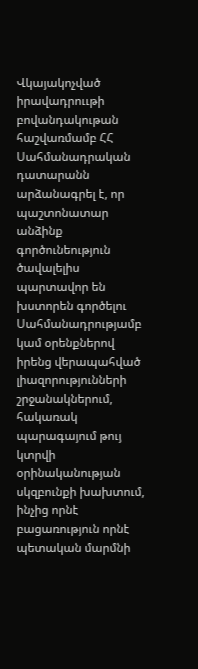Վկայակոչված իրավադրոււթի բովանդակութան հաշվառմամբ ՀՀ
Սահմանադրական դատարանն արձանագրել է, որ պաշտոնատար անձինք գործունեություն ծավալելիս պարտավոր են խստորեն գործելու Սահմանադրությամբ կամ օրենքներով իրենց վերապահված լիազորությունների շրջանակներում, հակառակ պարագայում թույ կտրվի օրինականության սկզբունքի խախտում, ինչից որնէ բացառություն որնէ պետական մարմնի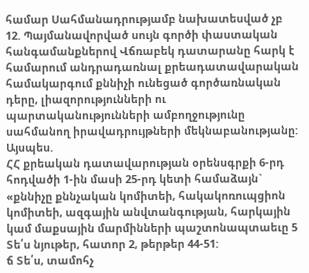համար Սահմանադրությամբ նախատեսված չբ
12. Պայմանավորված սույն գործի փաստական հանգամանքներով Վճռաբեկ դատարանը հարկ է համարում անդրադառնալ քրեադատավարական համակարգում քննիչի ունեցած գործառնական դերը, լիազորությունների ու պարտականությունների ամբողջությունը սահմանող իրավադրույթների մեկնաբանությանը: Այսպես.
ՀՀ քրեական դատավարության օրենսգրքի 6-րդ հոդվածի 1-ին մասի 25-րդ կետի համաձայն` «քննիչը քննչական կոմիտեի, հակակոռուպցիոն կոմիտեի, ազգային անվտանգության, հարկային կամ մաքսային մարմինների պաշտոնապտաեւը 5 Տե՛ս նյութեր, հատոր 2, թերթեր 44-51:
ճ Տե՛ս, տամոհչ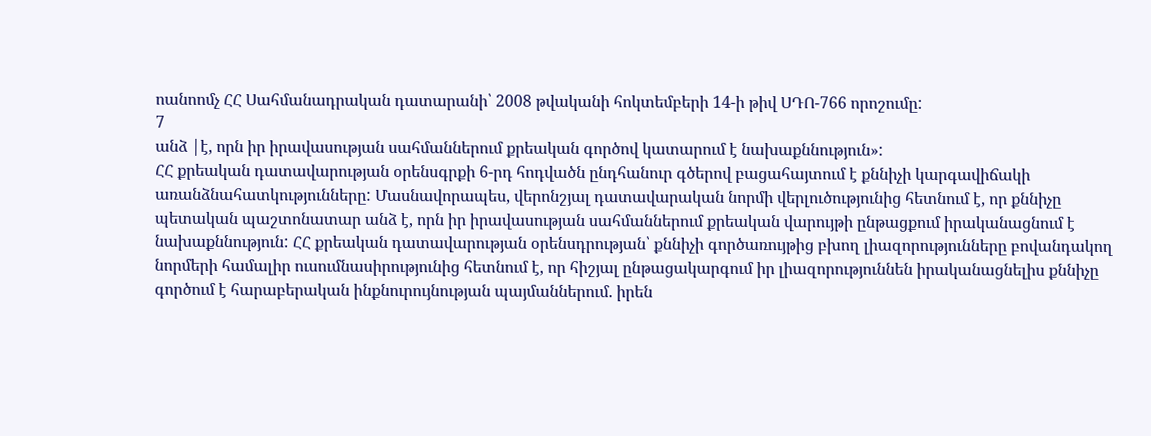ոանոոմչ ՀՀ Սահմանադրական դատարանի՝ 2008 թվականի հոկտեմբերի 14-ի թիվ ՍԴՈ-766 որոշումը:
7
անձ |է, որն իր իրավասության սահմաններում քրեական գործով կատարում է նախաքննություն»:
ՀՀ քրեական դատավարության օրենսգրքի 6-րդ հոդվածն ընդհանուր գծերով բացահայտում է քննիչի կարգավիճակի առանձնահատկությունները: Մասնավորապես, վերոնշյալ դատավարական նորմի վերլուծությունից հետնում է, որ քննիչը պետական պաշտոնատար անձ է, որն իր իրավասության սահմաններում քրեական վարույթի ընթացքում իրականացնում է նախաքննություն: ՀՀ քրեական դատավարության օրենսդրության՝ քննիչի գործառույթից բխող լիազորությունները բովանդակող նորմերի համալիր ուսումնասիրությունից հետնում է, որ հիշյալ ընթացակարգում իր լիազորություննեն իրականացնելիս քննիչը գործում է հարաբերական ինքնուրույնության պայմաններում. իրեն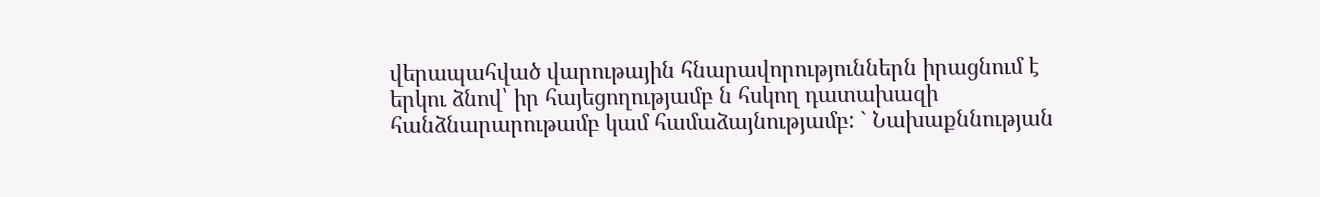վերապահված վարութային հնարավորություններն իրացնում է երկու ձնով՝ իր հայեցողությամբ ն հսկող դատախազի հանձնարարութամբ կամ համաձայնությամբ: ` Նախաքննության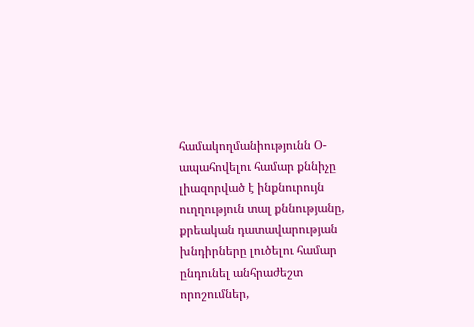համակողմանիությունն Օ-ապահովելու համար քննիչը լիազորված է ինքնուրույն ուղղություն տալ քննությանը, քրեական դատավարության խնդիրները լուծելու համար ընդունել անհրաժեշտ որոշումներ,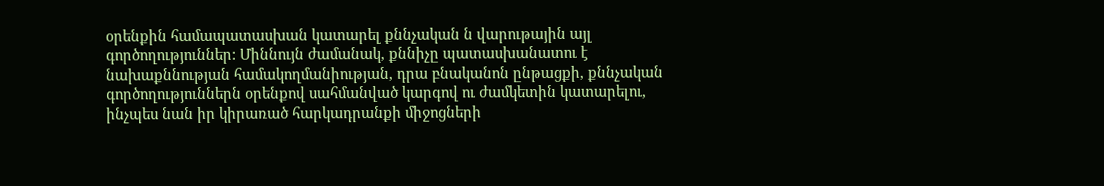օրենքին համապատասխան կատարել քննչական ն վարութային այլ գործողություններ: Միննույն ժամանակ, քննիչը պատասխանատու է նախաքննության համակողմանիության, դրա բնականոն ընթացքի, քննչական գործողություններն օրենքով սահմանված կարգով ու ժամկետին կատարելու, ինչպես նան իր կիրառած հարկադրանքի միջոցների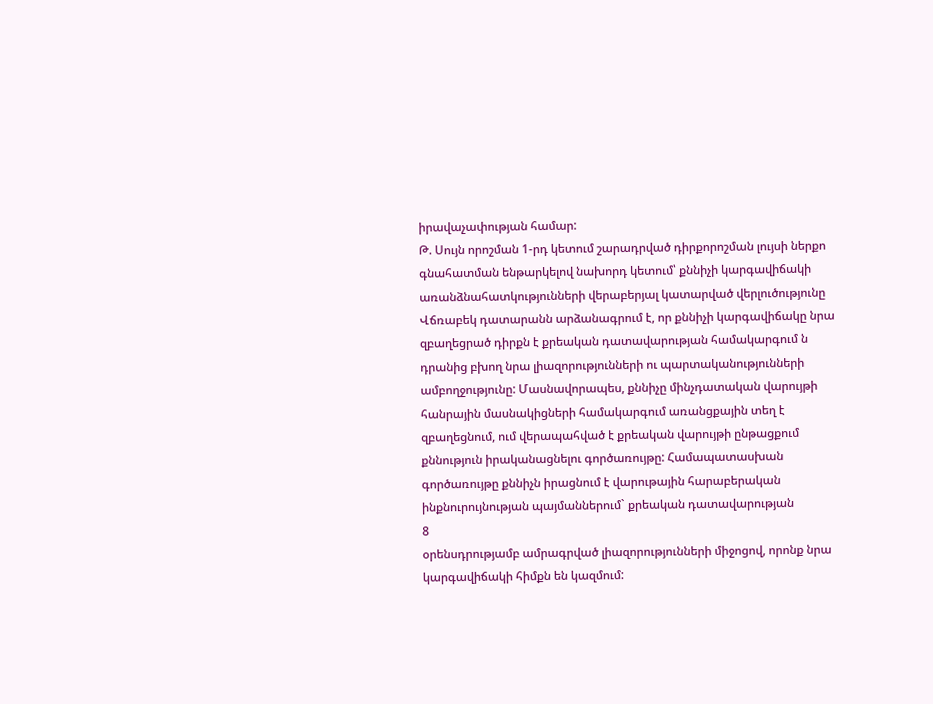իրավաչափության համար:
Թ. Սույն որոշման 1-րդ կետում շարադրված դիրքորոշման լույսի ներքո գնահատման ենթարկելով նախորդ կետում՝ քննիչի կարգավիճակի
առանձնահատկությունների վերաբերյալ կատարված վերլուծությունը Վճռաբեկ դատարանն արձանագրում է, որ քննիչի կարգավիճակը նրա զբաղեցրած դիրքն է քրեական դատավարության համակարգում ն դրանից բխող նրա լիազորությունների ու պարտականությունների ամբողջությունը: Մասնավորապես, քննիչը մինչդատական վարույթի հանրային մասնակիցների համակարգում առանցքային տեղ է զբաղեցնում, ում վերապահված է քրեական վարույթի ընթացքում քննություն իրականացնելու գործառույթը: Համապատասխան գործառույթը քննիչն իրացնում է վարութային հարաբերական ինքնուրույնության պայմաններում` քրեական դատավարության
8
օրենսդրությամբ ամրագրված լիազորությունների միջոցով, որոնք նրա կարգավիճակի հիմքն են կազմում: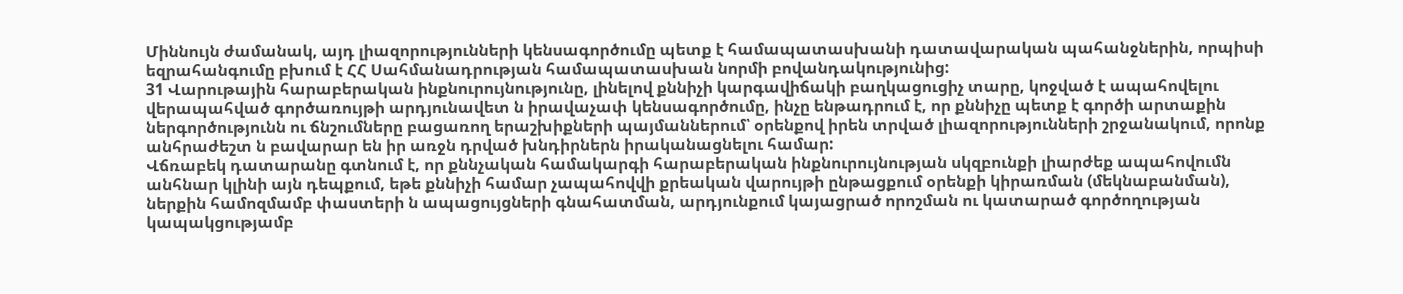Միննույն ժամանակ, այդ լիազորությունների կենսագործումը պետք է համապատասխանի դատավարական պահանջներին, որպիսի եզրահանգումը բխում է ՀՀ Սահմանադրության համապատասխան նորմի բովանդակությունից:
31 Վարութային հարաբերական ինքնուրույնությունը, լինելով քննիչի կարգավիճակի բաղկացուցիչ տարը, կոջված է ապահովելու վերապահված գործառույթի արդյունավետ ն իրավաչափ կենսագործումը, ինչը ենթադրում է, որ քննիչը պետք է գործի արտաքին ներգործությունն ու ճնշումները բացառող երաշխիքների պայմաններում՝ օրենքով իրեն տրված լիազորությունների շրջանակում, որոնք անհրաժեշտ ն բավարար են իր առջն դրված խնդիրներն իրականացնելու համար:
Վճռաբեկ դատարանը գտնում է, որ քննչական համակարգի հարաբերական ինքնուրույնության սկզբունքի լիարժեք ապահովումն անհնար կլինի այն դեպքում, եթե քննիչի համար չապահովվի քրեական վարույթի ընթացքում օրենքի կիրառման (մեկնաբանման), ներքին համոզմամբ փաստերի ն ապացույցների գնահատման, արդյունքում կայացրած որոշման ու կատարած գործողության կապակցությամբ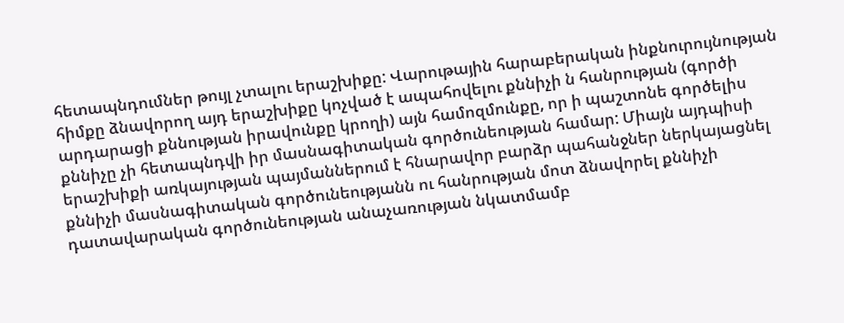հետապնդումներ թույլ չտալու երաշխիքը: Վարութային հարաբերական ինքնուրույնության հիմքը ձնավորող այդ երաշխիքը կոչված է ապահովելու քննիչի ն հանրության (գործի արդարացի քննության իրավունքը կրողի) այն համոզմունքը, որ ի պաշտոնե գործելիս քննիչը չի հետապնդվի իր մասնագիտական գործունեության համար: Միայն այդպիսի երաշխիքի առկայության պայմաններում է հնարավոր բարձր պահանջներ ներկայացնել քննիչի մասնագիտական գործունեությանն ու հանրության մոտ ձնավորել քննիչի դատավարական գործունեության անաչառության նկատմամբ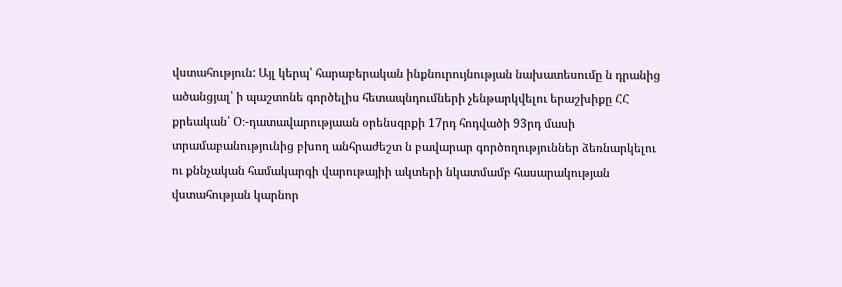վստահություն: Այլ կերպ՝ հարաբերական ինքնուրույնության նախատեսումը ն դրանից ածանցյալ՝ ի պաշտոնե գործելիս հետապնդումների չենթարկվելու երաշխիքը ՀՀ քրեական՝ Օ։-դատավարությաան օրենսգրքի 17րդ հոդվածի 93րդ մասի տրամաբանությունից բխող անհրաժեշտ ն բավարար գործողություններ ձեռնարկելու ու քննչական համակարգի վարութայիի ակտերի նկատմամբ հասարակության վստահության կարնոր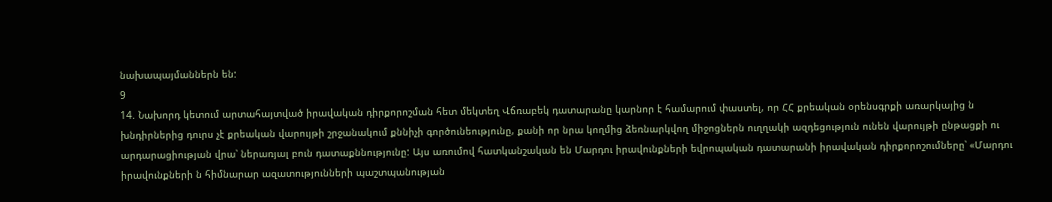նախապայմաններն են:
9
14. Նախորդ կետում արտահայտված իրավական դիրքորոշման հետ մեկտեղ Վճռաբեկ դատարանը կարնոր է համարում փաստել, որ ՀՀ քրեական օրենսգրքի առարկայից ն խնդիրներից դուրս չէ քրեական վարույթի շրջանակում քննիչի գործունեությունը, քանի որ նրա կողմից ձեռնարկվող միջոցներն ուղղակի ազդեցություն ունեն վարույթի ընթացքի ու արդարացիության վրա՝ ներառյալ բուն դատաքննությունը: Այս առումով հատկանշական են Մարդու իրավունքների եվրոպական դատարանի իրավական դիրքորոշումները՝ «Մարդու իրավունքների ն հիմնարար ազատությունների պաշտպանության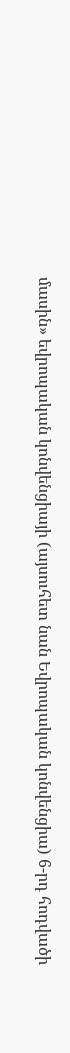մասին» եվրոպական կոնվենցիայի (այսուհետ նան Եվրոպական կոնվենցիա) 6-րդ հոդվածի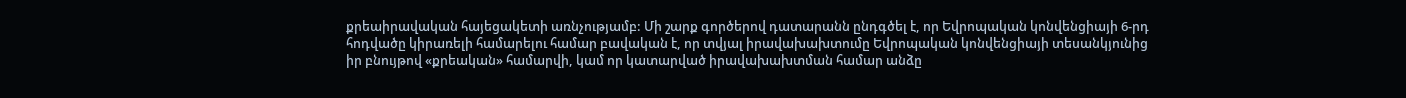քրեաիրավական հայեցակետի առնչությամբ: Մի շարք գործերով դատարանն ընդգծել է, որ Եվրոպական կոնվենցիայի 6-րդ հոդվածը կիրառելի համարելու համար բավական է, որ տվյալ իրավախախտումը Եվրոպական կոնվենցիայի տեսանկյունից իր բնույթով «քրեական» համարվի, կամ որ կատարված իրավախախտման համար անձը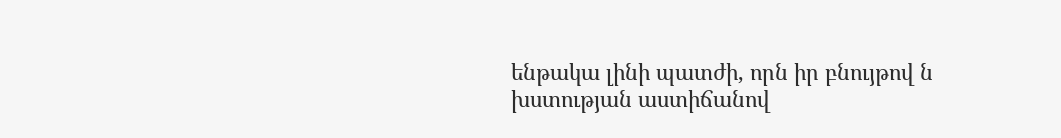ենթակա լինի պատժի, որն իր բնույթով ն խստության աստիճանով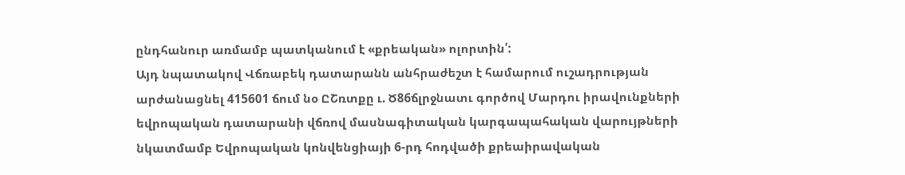ընդհանուր առմամբ պատկանում է «քրեական» ոլորտին՛:
Այդ նպատակով Վճռաբեկ դատարանն անհրաժեշտ է համարում ուշադրության արժանացնել 415601 ճում նօ ԸՇռտքը ւ. Ծ86ճլրջնատւ գործով Մարդու իրավունքների եվրոպական դատարանի վճռով մասնագիտական կարգապահական վարույթների նկատմամբ Եվրոպական կոնվենցիայի 6-րդ հոդվածի քրեաիրավական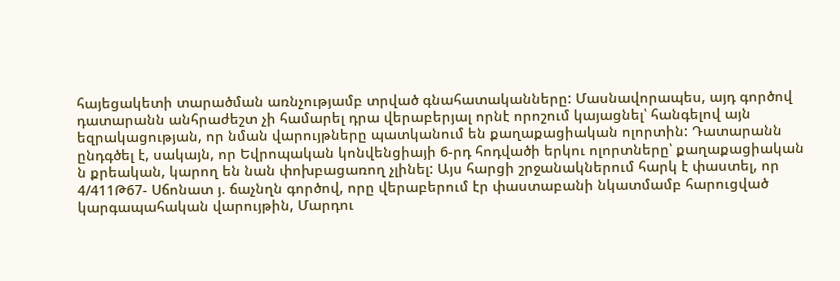հայեցակետի տարածման առնչությամբ տրված գնահատականները: Մասնավորապես, այդ գործով դատարանն անհրաժեշտ չի համարել դրա վերաբերյալ որնէ որոշում կայացնել՝ հանգելով այն եզրակացության, որ նման վարույթները պատկանում են քաղաքացիական ոլորտին: Դատարանն ընդգծել է, սակայն, որ Եվրոպական կոնվենցիայի 6-րդ հոդվածի երկու ոլորտները՝ քաղաքացիական ն քրեական, կարող են նան փոխբացառող չլինել: Այս հարցի շրջանակներում հարկ է փաստել, որ 4/411Թ67- Սճոնատ յ. ճաչնղն գործով, որը վերաբերում էր փաստաբանի նկատմամբ հարուցված կարգապահական վարույթին, Մարդու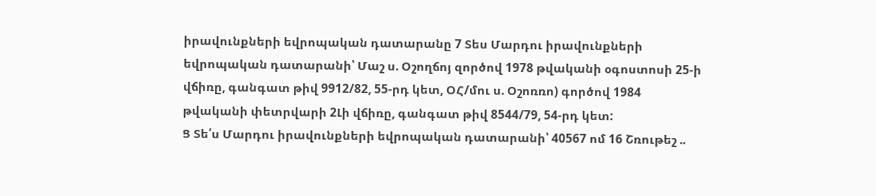իրավունքների եվրոպական դատարանը 7 Տես Մարդու իրավունքների եվրոպական դատարանի՝ Մաշ ս. Օշողճոյ զործով 1978 թվականի օգոստոսի 25-ի վճիռը, գանգատ թիվ 9912/82, 55-րդ կետ, ՕՀ/մու ս. Օշոռռո) գործով 1984 թվականի փետրվարի 2Լի վճիռը, գանգատ թիվ 8544/79, 54-րդ կետ:
Ց Տե՛ս Մարդու իրավունքների եվրոպական դատարանի՝ 40567 ոմ 16 Շռութեշ ..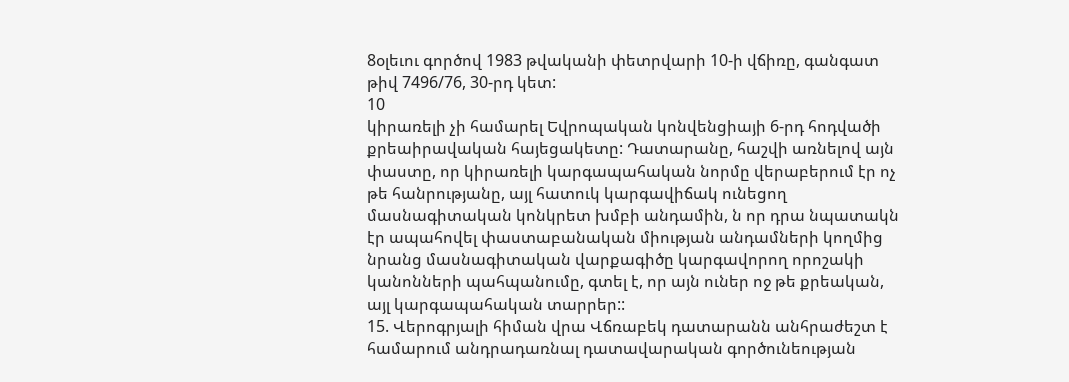8օլեւու գործով 1983 թվականի փետրվարի 10-ի վճիռը, գանգատ թիվ 7496/76, 30-րդ կետ:
10
կիրառելի չի համարել Եվրոպական կոնվենցիայի 6-րդ հոդվածի քրեաիրավական հայեցակետը: Դատարանը, հաշվի առնելով այն փաստը, որ կիրառելի կարգապահական նորմը վերաբերում էր ոչ թե հանրությանը, այլ հատուկ կարգավիճակ ունեցող մասնագիտական կոնկրետ խմբի անդամին, ն որ դրա նպատակն էր ապահովել փաստաբանական միության անդամների կողմից նրանց մասնագիտական վարքագիծը կարգավորող որոշակի կանոնների պահպանումը, գտել է, որ այն ուներ ոջ թե քրեական, այլ կարգապահական տարրեր::
15. Վերոգրյալի հիման վրա Վճռաբեկ դատարանն անհրաժեշտ է համարում անդրադառնալ դատավարական գործունեության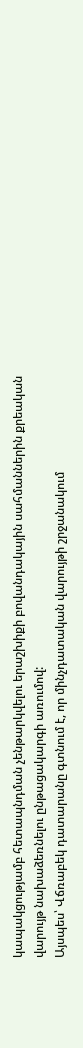կապակցությամբ հետապնդման չենթարկվելու երաշխիքի բովանդակային սահմաններին քրեական վարույթ նախաձեռնելու ընթացակարգի առումով:
Այսպես՝ Վճռաբեկ դատարանը գտնում է, որ մինչդատական վարույթի շրջանակում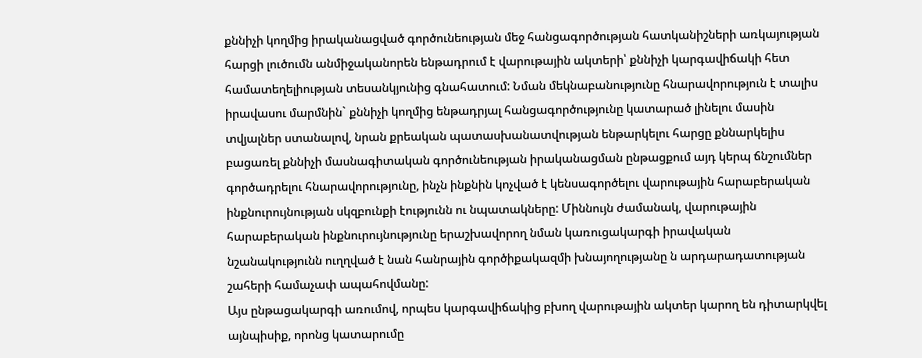քննիչի կողմից իրականացված գործունեության մեջ հանցագործության հատկանիշների առկայության հարցի լուծումն անմիջականորեն ենթադրում է վարութային ակտերի՝ քննիչի կարգավիճակի հետ համատեղելիության տեսանկյունից գնահատում: Նման մեկնաբանությունը հնարավորություն է տալիս իրավասու մարմնին` քննիչի կողմից ենթադրյալ հանցագործությունը կատարած լինելու մասին տվյալներ ստանալով, նրան քրեական պատասխանատվության ենթարկելու հարցը քննարկելիս բացառել քննիչի մասնագիտական գործունեության իրականացման ընթացքում այդ կերպ ճնշումներ գործադրելու հնարավորությունը, ինչն ինքնին կոչված է կենսագործելու վարութային հարաբերական ինքնուրույնության սկզբունքի էությունն ու նպատակները: Միննույն ժամանակ, վարութային հարաբերական ինքնուրույնությունը երաշխավորող նման կառուցակարգի իրավական նշանակությունն ուղղված է նան հանրային գործիքակազմի խնայողությանը ն արդարադատության շահերի համաչափ ապահովմանը:
Այս ընթացակարգի առումով, որպես կարգավիճակից բխող վարութային ակտեր կարող են դիտարկվել այնպիսիք, որոնց կատարումը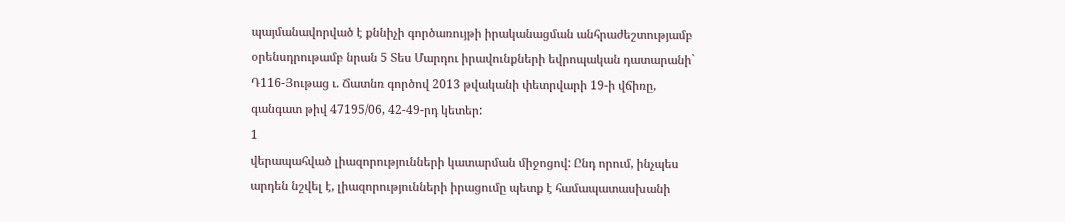պայմանավորված է քննիչի գործառույթի իրականացման անհրաժեշտությամբ օրենսդրութամբ նրան 5 Տես Մարդու իրավունքների եվրոպական դատարանի` Դ116-Յութաց ւ. Ճատնռ գործով 2013 թվականի փետրվարի 19-ի վճիռը, գանգատ թիվ 47195/06, 42-49-րդ կետեր:
1
վերապահված լիազորությունների կատարման միջոցով: Ընդ որում, ինչպես արդեն նշվել է, լիազորությունների իրացումը պետք է համապատասխանի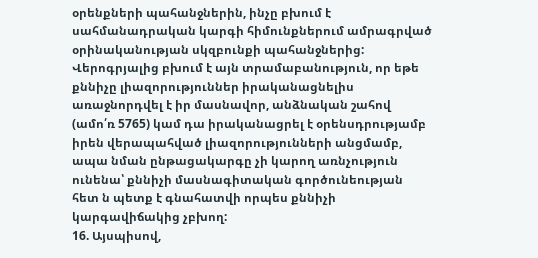օրենքների պահանջներին, ինչը բխում է սահմանադրական կարգի հիմունքներում ամրագրված օրինականության սկզբունքի պահանջներից: Վերոգրյալից բխում է այն տրամաբանություն, որ եթե քննիչը լիազորություններ իրականացնելիս առաջնորդվել է իր մասնավոր, անձնական շահով (ամո՛ռ 5765) կամ դա իրականացրել է օրենսդրությամբ իրեն վերապահված լիազորությունների անցմամբ, ապա նման ընթացակարգը չի կարող առնչություն ունենա՝ քննիչի մասնագիտական գործունեության հետ ն պետք է գնահատվի որպես քննիչի կարգավիճակից չբխող:
16. Այսպիսով,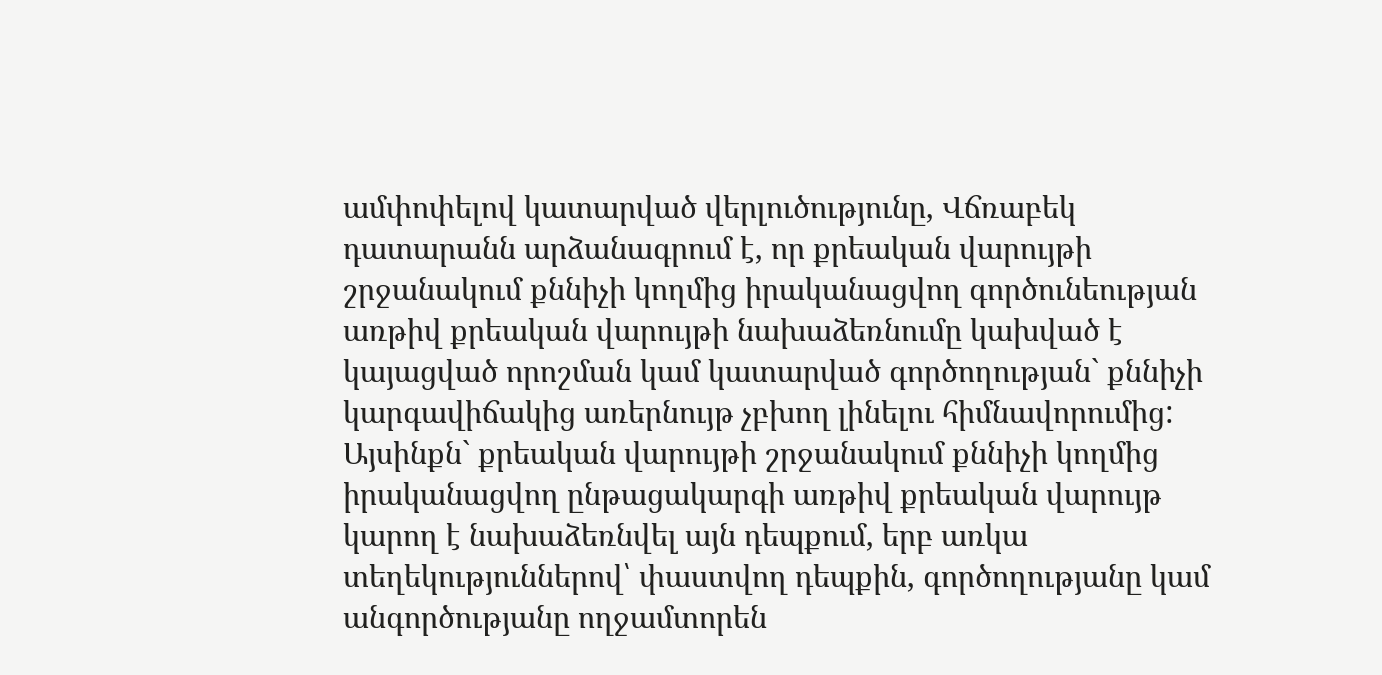ամփոփելով կատարված վերլուծությունը, Վճռաբեկ դատարանն արձանագրում է, որ քրեական վարույթի շրջանակում քննիչի կողմից իրականացվող գործունեության առթիվ քրեական վարույթի նախաձեռնումը կախված է կայացված որոշման կամ կատարված գործողության` քննիչի կարգավիճակից առերնույթ չբխող լինելու հիմնավորումից: Այսինքն` քրեական վարույթի շրջանակում քննիչի կողմից իրականացվող ընթացակարգի առթիվ քրեական վարույթ կարող է նախաձեռնվել այն դեպքում, երբ առկա տեղեկություններով՝ փաստվող դեպքին, գործողությանը կամ անգործությանը ողջամտորեն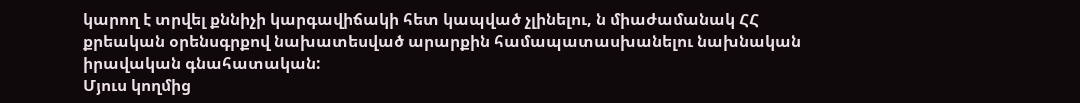կարող է տրվել քննիչի կարգավիճակի հետ կապված չլինելու, ն միաժամանակ ՀՀ քրեական օրենսգրքով նախատեսված արարքին համապատասխանելու նախնական իրավական գնահատական:
Մյուս կողմից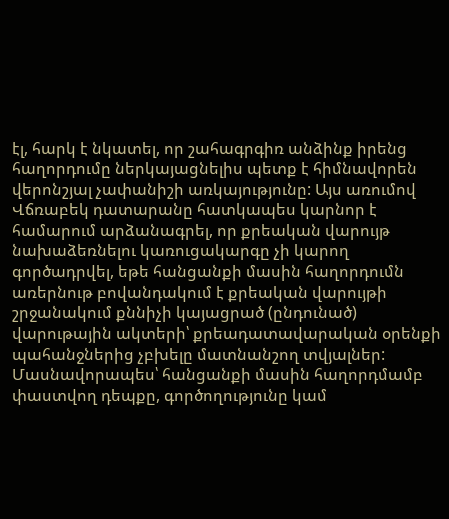էլ, հարկ է նկատել, որ շահագրգիռ անձինք իրենց հաղորդումը ներկայացնելիս պետք է հիմնավորեն վերոնշյալ չափանիշի առկայությունը: Այս առումով Վճռաբեկ դատարանը հատկապես կարնոր է համարում արձանագրել, որ քրեական վարույթ նախաձեռնելու կառուցակարգը չի կարող գործադրվել, եթե հանցանքի մասին հաղորդումն առերնութ բովանդակում է քրեական վարույթի շրջանակում քննիչի կայացրած (ընդունած) վարութային ակտերի՝ քրեադատավարական օրենքի պահանջներից չբխելը մատնանշող տվյալներ: Մասնավորապես՝ հանցանքի մասին հաղորդմամբ փաստվող դեպքը, գործողությունը կամ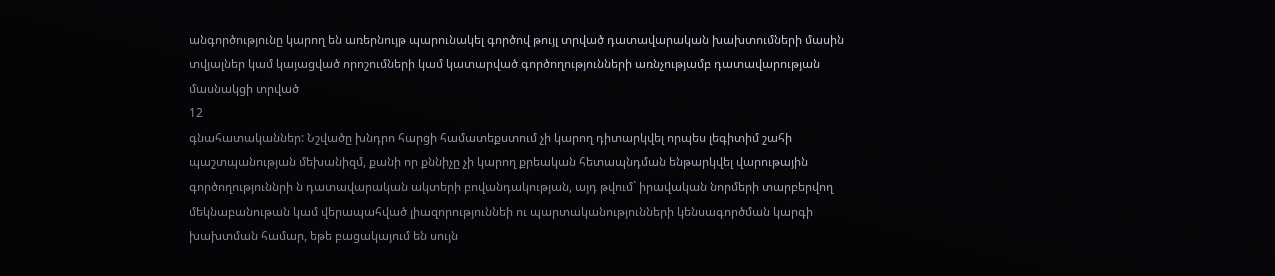անգործությունը կարող են առերնույթ պարունակել գործով թույլ տրված դատավարական խախտումների մասին տվյալներ կամ կայացված որոշումների կամ կատարված գործողությունների առնչությամբ դատավարության մասնակցի տրված
12
գնահատականներ: Նշվածը խնդրո հարցի համատեքստում չի կարող դիտարկվել որպես լեգիտիմ շահի պաշտպանության մեխանիզմ, քանի որ քննիչը չի կարող քրեական հետապնդման ենթարկվել վարութային գործողություննրի ն դատավարական ակտերի բովանդակության, այդ թվում` իրավական նորմերի տարբերվող մեկնաբանութան կամ վերապահված լիազորություննեի ու պարտականությունների կենսագործման կարգի խախտման համար, եթե բացակայում են սույն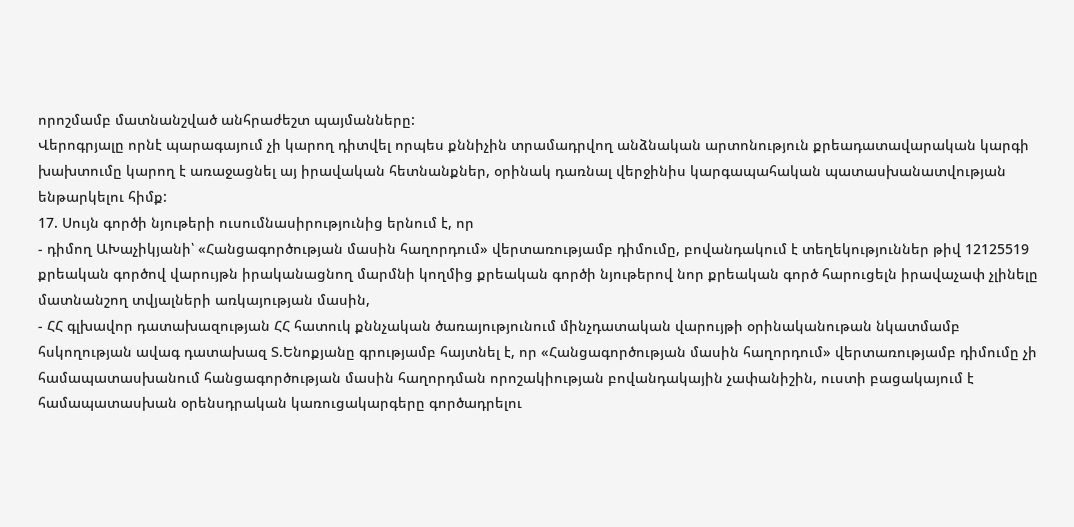որոշմամբ մատնանշված անհրաժեշտ պայմանները:
Վերոգրյալը որնէ պարագայում չի կարող դիտվել որպես քննիչին տրամադրվող անձնական արտոնություն քրեադատավարական կարգի խախտումը կարող է առաջացնել այ իրավական հետնանքներ, օրինակ դառնալ վերջինիս կարգապահական պատասխանատվության ենթարկելու հիմք:
17. Սույն գործի նյութերի ուսումնասիրությունից երնում է, որ
- դիմող ԱԽաչիկյանի՝ «Հանցագործության մասին հաղորդում» վերտառությամբ դիմումը, բովանդակում է տեղեկություններ թիվ 12125519 քրեական գործով վարույթն իրականացնող մարմնի կողմից քրեական գործի նյութերով նոր քրեական գործ հարուցելն իրավաչափ չլինելը մատնանշող տվյալների առկայության մասին,
- ՀՀ գլխավոր դատախազության ՀՀ հատուկ քննչական ծառայությունում մինչդատական վարույթի օրինականութան նկատմամբ հսկողության ավագ դատախազ Տ.Ենոքյանը գրությամբ հայտնել է, որ «Հանցագործության մասին հաղորդում» վերտառությամբ դիմումը չի համապատասխանում հանցագործության մասին հաղորդման որոշակիության բովանդակային չափանիշին, ուստի բացակայում է համապատասխան օրենսդրական կառուցակարգերը գործադրելու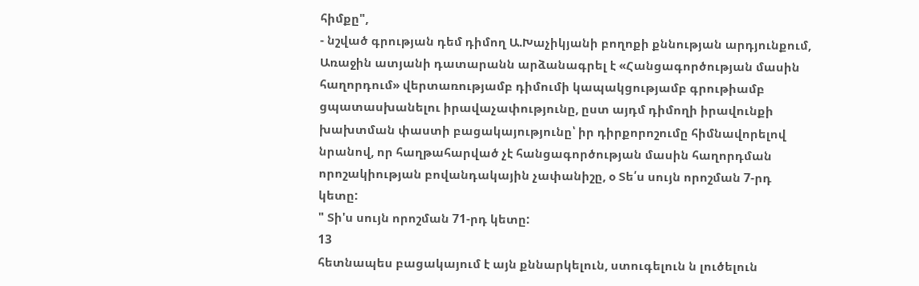հիմքը",
- նշված գրության դեմ դիմող Ա.Խաչիկյանի բողոքի քննության արդյունքում, Առաջին ատյանի դատարանն արձանագրել է «Հանցագործության մասին հաղորդում» վերտառությամբ դիմումի կապակցությամբ գրութիամբ ցպատասխանելու իրավաչափությունը, ըստ այդմ դիմողի իրավունքի խախտման փաստի բացակայությունը՝ իր դիրքորոշումը հիմնավորելով նրանով, որ հաղթահարված չէ հանցագործության մասին հաղորդման որոշակիության բովանդակային չափանիշը, օ Տե՛ս սույն որոշման 7-րդ կետը:
" Տի'ս սույն որոշման 71-րդ կետը:
13
հետնապես բացակայում է այն քննարկելուն, ստուգելուն ն լուծելուն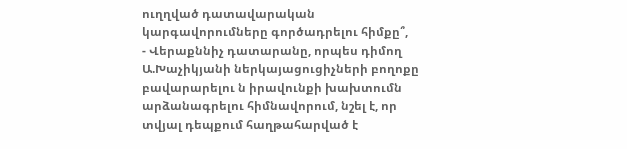ուղղված դատավարական կարգավորումները գործադրելու հիմքը՞,
- Վերաքննիչ դատարանը, որպես դիմող Ա.Խաչիկյանի ներկայացուցիչների բողոքը բավարարելու ն իրավունքի խախտումն արձանագրելու հիմնավորում, նշել է, որ տվյալ դեպքում հաղթահարված է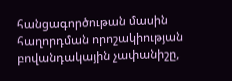հանցագործութան մասին հաղորդման որոշակիության բովանդակային չափանիշը,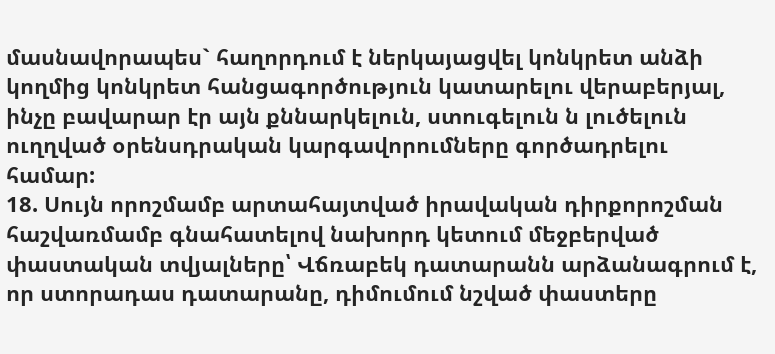մասնավորապես` հաղորդում է ներկայացվել կոնկրետ անձի կողմից կոնկրետ հանցագործություն կատարելու վերաբերյալ, ինչը բավարար էր այն քննարկելուն, ստուգելուն ն լուծելուն ուղղված օրենսդրական կարգավորումները գործադրելու համար:
18. Սույն որոշմամբ արտահայտված իրավական դիրքորոշման հաշվառմամբ գնահատելով նախորդ կետում մեջբերված փաստական տվյալները՝ Վճռաբեկ դատարանն արձանագրում է, որ ստորադաս դատարանը, դիմումում նշված փաստերը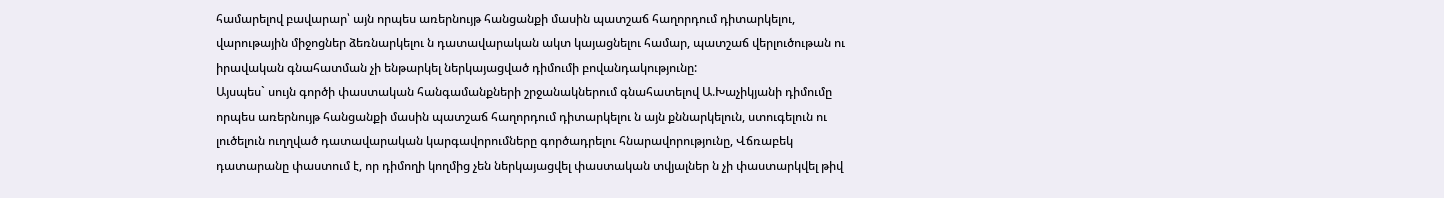համարելով բավարար՝ այն որպես առերնույթ հանցանքի մասին պատշաճ հաղորդում դիտարկելու, վարութային միջոցներ ձեռնարկելու ն դատավարական ակտ կայացնելու համար, պատշաճ վերլուծութան ու իրավական գնահատման չի ենթարկել ներկայացված դիմումի բովանդակությունը:
Այսպես` սույն գործի փաստական հանգամանքների շրջանակներում գնահատելով Ա.Խաչիկյանի դիմումը որպես առերնույթ հանցանքի մասին պատշաճ հաղորդում դիտարկելու ն այն քննարկելուն, ստուգելուն ու լուծելուն ուղղված դատավարական կարգավորումները գործադրելու հնարավորությունը, Վճռաբեկ դատարանը փաստում է, որ դիմողի կողմից չեն ներկայացվել փաստական տվյալներ ն չի փաստարկվել թիվ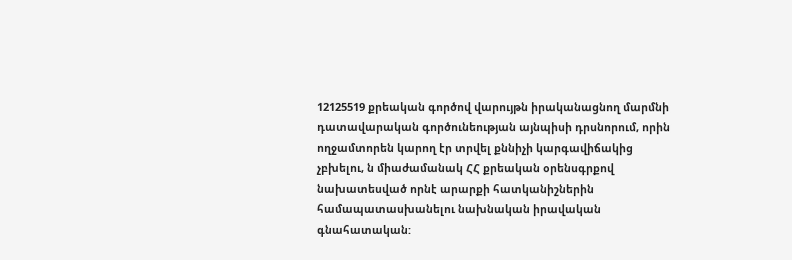12125519 քրեական գործով վարույթն իրականացնող մարմնի դատավարական գործունեության այնպիսի դրսնորում, որին ողջամտորեն կարող էր տրվել քննիչի կարգավիճակից չբխելու, ն միաժամանակ ՀՀ քրեական օրենսգրքով նախատեսված որնէ արարքի հատկանիշներին համապատասխանելու նախնական իրավական գնահատական: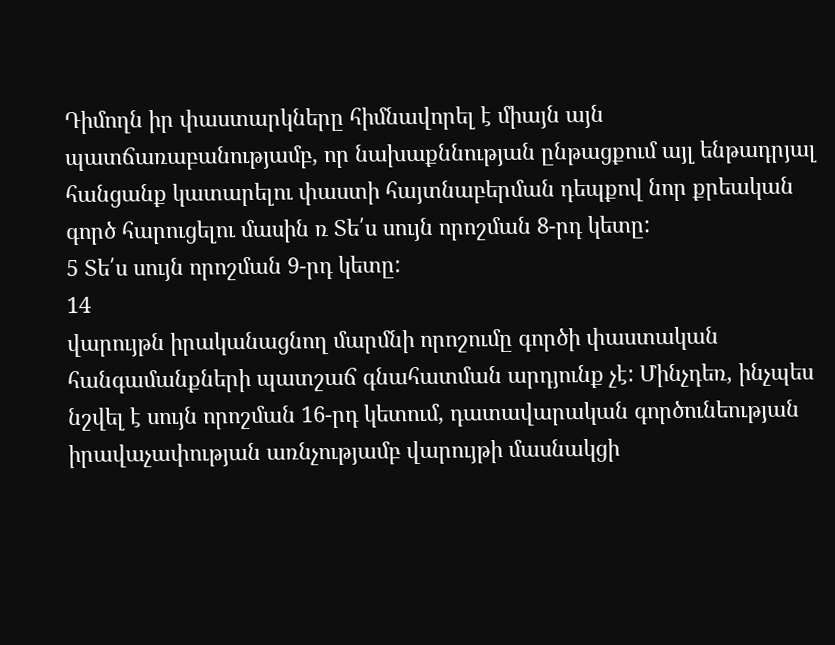Դիմողն իր փաստարկները հիմնավորել է միայն այն պատճառաբանությամբ, որ նախաքննության ընթացքում այլ ենթադրյալ հանցանք կատարելու փաստի հայտնաբերման դեպքով նոր քրեական գործ հարուցելու մասին ռ Տե՛ս սույն որոշման 8-րդ կետը:
5 Տե՛ս սույն որոշման 9-րդ կետը:
14
վարույթն իրականացնող մարմնի որոշումը գործի փաստական հանգամանքների պատշաճ գնահատման արդյունք չէ: Մինչդեռ, ինչպես նշվել է սույն որոշման 16-րդ կետում, դատավարական գործունեության իրավաչափության առնչությամբ վարույթի մասնակցի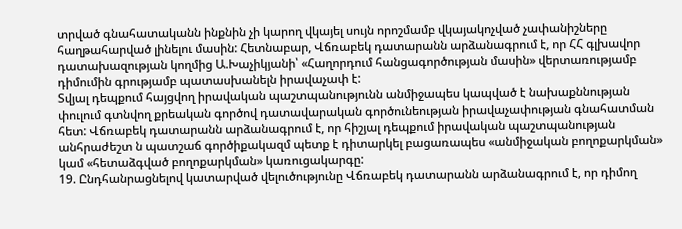տրված գնահատականն ինքնին չի կարող վկայել սույն որոշմամբ վկայակոչված չափանիշները հաղթահարված լինելու մասին: Հետնաբար, Վճռաբեկ դատարանն արձանագրում է, որ ՀՀ գլխավոր դատախազության կողմից Ա.Խաչիկյանի՝ «Հաղորդում հանցագործության մասին» վերտառությամբ դիմումին գրությամբ պատասխանելն իրավաչափ է:
Տվյալ դեպքում հայցվող իրավական պաշտպանությունն անմիջապես կապված է նախաքննության փուլում գտնվող քրեական գործով դատավարական գործունեության իրավաչափության գնահատման հետ: Վճռաբեկ դատարանն արձանագրում է, որ հիշյալ դեպքում իրավական պաշտպանության անհրաժեշտ ն պատշաճ գործիքակազմ պետք է դիտարկել բացառապես «անմիջական բողոքարկման» կամ «հետաձգված բողոքարկման» կառուցակարգը:
19. Ընդհանրացնելով կատարված վելուծությունը Վճռաբեկ դատարանն արձանագրում է, որ դիմող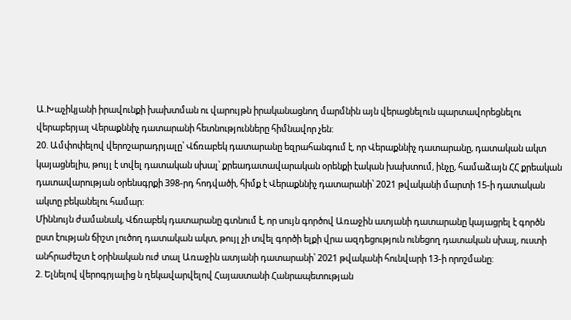Ա.Խաչիկյանի իրավունքի խախտման ու վարույթն իրականացնող մարմնին այն վերացնելուն պարտավորեցնելու վերաբերյալ Վերաքննիչ դատարանի հետնությունները հիմնավոր չեն:
20. Ամփոփելով վերոշարադրյալը՝ Վճռաբեկ դատարանը եզրահանգում է, որ Վերաքննիչ դատարանը, դատական ակտ կայացնելիս, թույլ է տվել դատական սխալ՝ քրեադատավարական օրենքի էական խախտում, ինչը, համաձայն ՀՀ քրեական դատավարության օրենսգրքի 398-րդ հոդվածի, հիմք է Վերաքննիչ դատարանի՝ 2021 թվականի մարտի 15-ի դատական ակտը բեկանելու համար:
Միննույն ժամանակ, Վճռաբեկ դատարանը գտնում է, որ սույն գործով Առաջին ատյանի դատարանը կայացրել է գործն ըստ էության ճիշտ լուծող դատական ակտ, թույլ չի տվել գործի ելքի վրա ազդեցություն ունեցող դատական սխալ, ուստի անհրաժեշտ է օրինական ուժ տալ Առաջին ատյանի դատարանի՝ 2021 թվականի հունվարի 13-ի որոշմանը:
2. Ելնելով վերոգրյալից ն ղեկավարվելով Հայաստանի Հանրապետության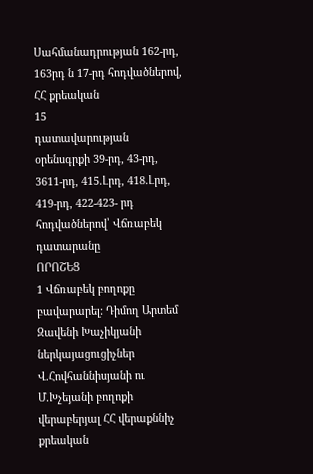Սահմանադրության 162-րդ, 163րդ ն 17-րդ հոդվածներով, ՀՀ քրեական
15
դատավարության օրենսգրքի 39-րդ, 43-րդ, 3611-րդ, 415.Լրդ, 418.Լրդ, 419-րդ, 422-423- րդ հոդվածներով՝ Վճռաբեկ դատարանը
ՈՐՈՇԵՑ
1 Վճռաբեկ բողոքը բավարարել: Դիմող Արտեմ Զավենի Խաչիկյանի ներկայացուցիչներ Վ.Հովհաննիսյանի ու Մ.Խչեյանի բողոքի վերաբերյալ ՀՀ վերաքննիչ քրեական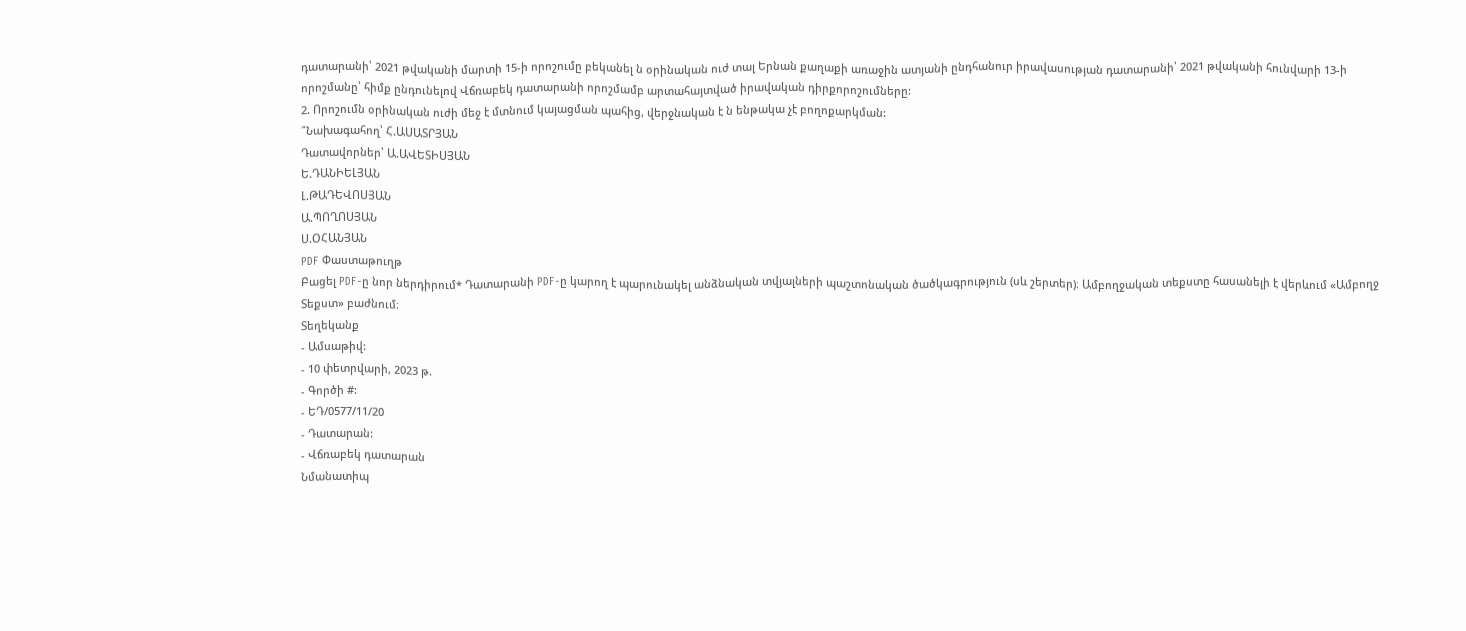դատարանի՝ 2021 թվականի մարտի 15-ի որոշումը բեկանել ն օրինական ուժ տալ Երնան քաղաքի առաջին ատյանի ընդհանուր իրավասության դատարանի՝ 2021 թվականի հունվարի 13-ի որոշմանը՝ հիմք ընդունելով Վճռաբեկ դատարանի որոշմամբ արտահայտված իրավական դիրքորոշումները:
2. Որոշումն օրինական ուժի մեջ է մտնում կայացման պահից, վերջնական է ն ենթակա չէ բողոքարկման:
՞Նախագահող՝ Հ.ԱՍԱՏՐՅԱՆ
Դատավորներ՝ Ա.ԱՎԵՏԻՍՅԱՆ
Ե.ԴԱՆԻԵԼՅԱՆ
Լ.ԹԱԴԵՎՈՍՅԱՆ
Ա.ՊՈՂՈՍՅԱՆ
Ս.ՕՀԱՆՅԱՆ
PDF Փաստաթուղթ
Բացել PDF-ը նոր ներդիրում* Դատարանի PDF-ը կարող է պարունակել անձնական տվյալների պաշտոնական ծածկագրություն (սև շերտեր)։ Ամբողջական տեքստը հասանելի է վերևում «Ամբողջ Տեքստ» բաժնում։
Տեղեկանք
- Ամսաթիվ:
- 10 փետրվարի, 2023 թ.
- Գործի #:
- ԵԴ/0577/11/20
- Դատարան:
- Վճռաբեկ դատարան
Նմանատիպ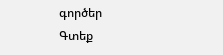գործեր
Գտեք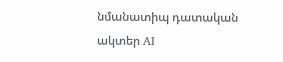նմանատիպ դատական ակտեր AI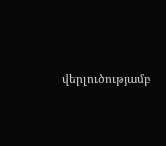վերլուծությամբ